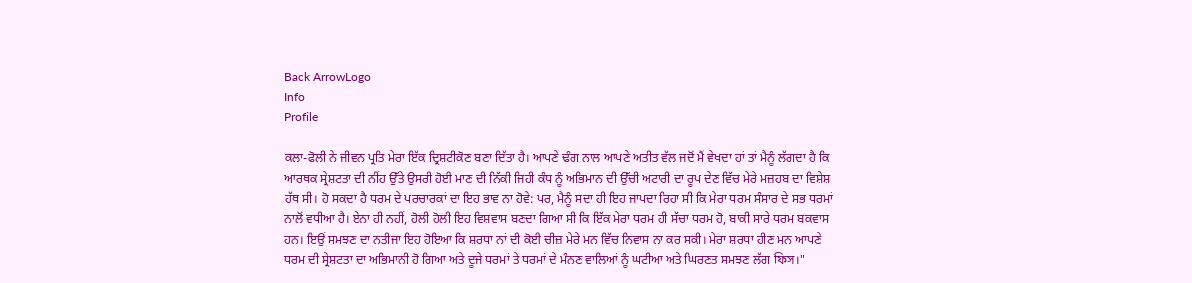Back ArrowLogo
Info
Profile

ਕਲਾ-ਫੋਲੀ ਨੇ ਜੀਵਨ ਪ੍ਰਤਿ ਮੇਰਾ ਇੱਕ ਦ੍ਰਿਸ਼ਟੀਕੋਣ ਬਣਾ ਦਿੱਤਾ ਹੈ। ਆਪਣੇ ਢੰਗ ਨਾਲ ਆਪਣੇ ਅਤੀਤ ਵੱਲ ਜਦੋਂ ਮੈਂ ਵੇਖਦਾ ਹਾਂ ਤਾਂ ਮੈਨੂੰ ਲੱਗਦਾ ਹੈ ਕਿ ਆਰਥਕ ਸ੍ਰੇਸ਼ਟਤਾ ਦੀ ਨੀਂਹ ਉੱਤੇ ਉਸਰੀ ਹੋਈ ਮਾਣ ਦੀ ਨਿੱਕੀ ਜਿਹੀ ਕੰਧ ਨੂੰ ਅਭਿਮਾਨ ਦੀ ਉੱਚੀ ਅਟਾਰੀ ਦਾ ਰੂਪ ਦੇਣ ਵਿੱਚ ਮੇਰੇ ਮਜ਼ਹਬ ਦਾ ਵਿਸ਼ੇਸ਼ ਹੱਥ ਸੀ। ਹੋ ਸਕਦਾ ਹੈ ਧਰਮ ਦੇ ਪਰਚਾਰਕਾਂ ਦਾ ਇਹ ਭਾਵ ਨਾ ਹੋਵੇ: ਪਰ, ਮੈਨੂੰ ਸਦਾ ਹੀ ਇਹ ਜਾਪਦਾ ਰਿਹਾ ਸੀ ਕਿ ਮੇਰਾ ਧਰਮ ਸੰਸਾਰ ਦੇ ਸਭ ਧਰਮਾਂ ਨਾਲੋਂ ਵਧੀਆ ਹੈ। ਏਨਾ ਹੀ ਨਹੀਂ, ਹੋਲੀ ਹੋਲੀ ਇਹ ਵਿਸ਼ਵਾਸ ਬਣਦਾ ਗਿਆ ਸੀ ਕਿ ਇੱਕ ਮੇਰਾ ਧਰਮ ਹੀ ਸੱਚਾ ਧਰਮ ਹੋ, ਬਾਕੀ ਸਾਰੇ ਧਰਮ ਬਕਵਾਸ ਹਨ। ਇਉਂ ਸਮਝਣ ਦਾ ਨਤੀਜਾ ਇਹ ਹੋਇਆ ਕਿ ਸ਼ਰਧਾ ਨਾਂ ਦੀ ਕੋਈ ਚੀਜ਼ ਮੇਰੇ ਮਨ ਵਿੱਚ ਨਿਵਾਸ ਨਾ ਕਰ ਸਕੀ। ਮੇਰਾ ਸ਼ਰਧਾ ਹੀਣ ਮਨ ਆਪਣੇ ਧਰਮ ਦੀ ਸ੍ਰੇਸ਼ਟਤਾ ਦਾ ਅਭਿਮਾਨੀ ਹੋ ਗਿਆ ਅਤੇ ਦੂਜੇ ਧਰਮਾਂ ਤੇ ਧਰਮਾਂ ਦੇ ਮੰਨਣ ਵਾਲਿਆਂ ਨੂੰ ਘਟੀਆ ਅਤੇ ਘਿਰਣਤ ਸਮਝਣ ਲੱਗ ফিস।"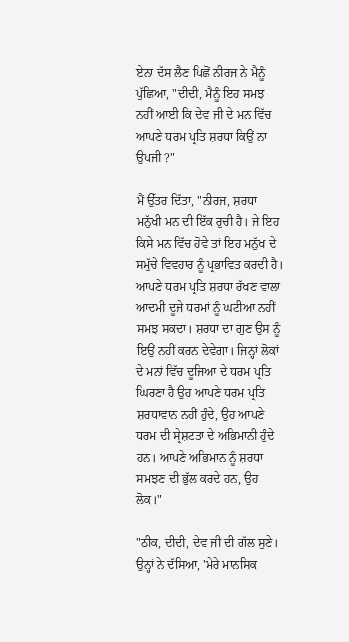ਏਨਾ ਦੱਸ ਲੈਣ ਪਿਛੋਂ ਨੀਰਜ ਨੇ ਮੈਨੂੰ ਪੁੱਛਿਆ, "ਦੀਦੀ, ਮੈਨੂੰ ਇਹ ਸਮਝ ਨਹੀਂ ਆਈ ਕਿ ਦੇਵ ਜੀ ਦੇ ਮਨ ਵਿੱਚ ਆਪਣੇ ਧਰਮ ਪ੍ਰਤਿ ਸ਼ਰਧਾ ਕਿਉਂ ਨਾ ਉਪਜੀ ?"

ਮੈਂ ਉੱਤਰ ਦਿੱਤਾ, "ਨੀਰਜ, ਸ਼ਰਧਾ ਮਨੁੱਖੀ ਮਨ ਦੀ ਇੱਕ ਰੁਚੀ ਹੈ। ਜੇ ਇਹ ਕਿਸੇ ਮਨ ਵਿੱਚ ਹੋਵੇ ਤਾਂ ਇਹ ਮਨੁੱਖ ਦੇ ਸਮੁੱਚੇ ਵਿਵਹਾਰ ਨੂੰ ਪ੍ਰਭਾਵਿਤ ਕਰਦੀ ਹੈ। ਆਪਣੇ ਧਰਮ ਪ੍ਰਤਿ ਸ਼ਰਧਾ ਰੱਖਣ ਵਾਲਾ ਆਦਮੀ ਦੂਜੇ ਧਰਮਾਂ ਨੂੰ ਘਟੀਆ ਨਹੀਂ ਸਮਝ ਸਕਦਾ। ਸ਼ਰਧਾ ਦਾ ਗੁਣ ਉਸ ਨੂੰ ਇਉਂ ਨਹੀਂ ਕਰਨ ਦੇਵੇਗਾ। ਜਿਨ੍ਹਾਂ ਲੋਕਾਂ ਦੇ ਮਨਾਂ ਵਿੱਚ ਦੂਜਿਆ ਦੇ ਧਰਮ ਪ੍ਰਤਿ ਘਿਰਣਾ ਹੈ ਉਹ ਆਪਣੇ ਧਰਮ ਪ੍ਰਤਿ ਸ਼ਰਧਾਵਾਨ ਨਹੀਂ ਹੁੰਦੇ, ਉਹ ਆਪਣੇ ਧਰਮ ਦੀ ਸ੍ਰੇਸ਼ਟਤਾ ਦੇ ਅਭਿਮਾਨੀ ਹੁੰਦੇ ਹਨ। ਆਪਣੇ ਅਭਿਮਾਨ ਨੂੰ ਸ਼ਰਧਾ ਸਮਝਣ ਦੀ ਭੁੱਲ ਕਰਦੇ ਹਨ, ਉਹ ਲੋਕ।"

"ਠੀਕ, ਦੀਦੀ, ਦੇਵ ਜੀ ਦੀ ਗੱਲ ਸੁਣੇ। ਉਨ੍ਹਾਂ ਨੇ ਦੱਸਿਆ, 'ਮੇਰੇ ਮਾਨਸਿਕ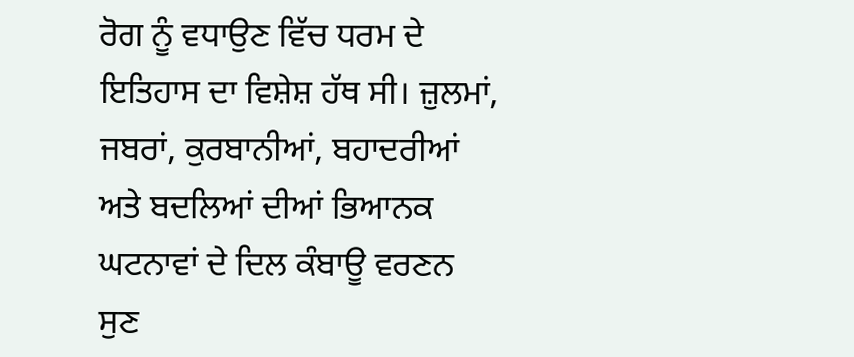ਰੋਗ ਨੂੰ ਵਧਾਉਣ ਵਿੱਚ ਧਰਮ ਦੇ ਇਤਿਹਾਸ ਦਾ ਵਿਸ਼ੇਸ਼ ਹੱਥ ਸੀ। ਜ਼ੁਲਮਾਂ, ਜਬਰਾਂ, ਕੁਰਬਾਨੀਆਂ, ਬਹਾਦਰੀਆਂ ਅਤੇ ਬਦਲਿਆਂ ਦੀਆਂ ਭਿਆਨਕ ਘਟਨਾਵਾਂ ਦੇ ਦਿਲ ਕੰਬਾਊ ਵਰਣਨ ਸੁਣ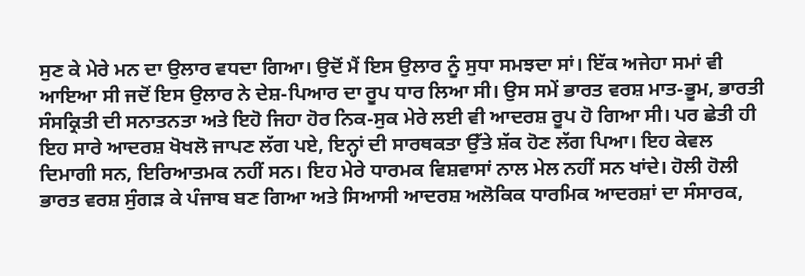ਸੁਣ ਕੇ ਮੇਰੇ ਮਨ ਦਾ ਉਲਾਰ ਵਧਦਾ ਗਿਆ। ਉਦੋਂ ਮੈਂ ਇਸ ਉਲਾਰ ਨੂੰ ਸੁਧਾ ਸਮਝਦਾ ਸਾਂ। ਇੱਕ ਅਜੇਹਾ ਸਮਾਂ ਵੀ ਆਇਆ ਸੀ ਜਦੋਂ ਇਸ ਉਲਾਰ ਨੇ ਦੇਸ਼-ਪਿਆਰ ਦਾ ਰੂਪ ਧਾਰ ਲਿਆ ਸੀ। ਉਸ ਸਮੇਂ ਭਾਰਤ ਵਰਸ਼ ਮਾਤ-ਭੂਮ, ਭਾਰਤੀ ਸੰਸਕ੍ਰਿਤੀ ਦੀ ਸਨਾਤਨਤਾ ਅਤੇ ਇਹੋ ਜਿਹਾ ਹੋਰ ਨਿਕ-ਸੁਕ ਮੇਰੇ ਲਈ ਵੀ ਆਦਰਸ਼ ਰੂਪ ਹੋ ਗਿਆ ਸੀ। ਪਰ ਛੇਤੀ ਹੀ ਇਹ ਸਾਰੇ ਆਦਰਸ਼ ਖੋਖਲੋ ਜਾਪਣ ਲੱਗ ਪਏ, ਇਨ੍ਹਾਂ ਦੀ ਸਾਰਥਕਤਾ ਉੱਤੇ ਸ਼ੱਕ ਹੋਣ ਲੱਗ ਪਿਆ। ਇਹ ਕੇਵਲ ਦਿਮਾਗੀ ਸਨ, ਇਰਿਆਤਮਕ ਨਹੀਂ ਸਨ। ਇਹ ਮੇਰੇ ਧਾਰਮਕ ਵਿਸ਼ਵਾਸਾਂ ਨਾਲ ਮੇਲ ਨਹੀਂ ਸਨ ਖਾਂਦੇ। ਹੋਲੀ ਹੋਲੀ ਭਾਰਤ ਵਰਸ਼ ਸੁੰਗੜ ਕੇ ਪੰਜਾਬ ਬਣ ਗਿਆ ਅਤੇ ਸਿਆਸੀ ਆਦਰਸ਼ ਅਲੋਕਿਕ ਧਾਰਮਿਕ ਆਦਰਸ਼ਾਂ ਦਾ ਸੰਸਾਰਕ,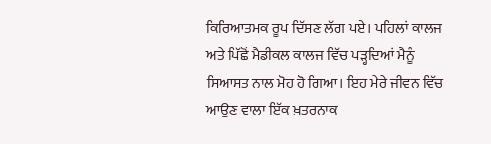ਕਿਰਿਆਤਮਕ ਰੂਪ ਦਿੱਸਣ ਲੱਗ ਪਏ। ਪਹਿਲਾਂ ਕਾਲਜ ਅਤੇ ਪਿੱਛੋਂ ਮੈਡੀਕਲ ਕਾਲਜ ਵਿੱਚ ਪੜ੍ਹਦਿਆਂ ਮੈਨੂੰ ਸਿਆਸਤ ਨਾਲ ਮੋਹ ਹੋ ਗਿਆ। ਇਹ ਮੇਰੇ ਜੀਵਨ ਵਿੱਚ ਆਉਣ ਵਾਲਾ ਇੱਕ ਖ਼ਤਰਨਾਕ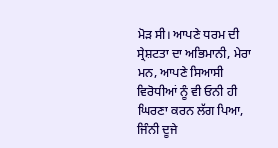ਮੋੜ ਸੀ। ਆਪਣੇ ਧਰਮ ਦੀ ਸ੍ਰੇਸ਼ਟਤਾ ਦਾ ਅਭਿਮਾਨੀ, ਮੇਰਾ ਮਨ, ਆਪਣੇ ਸਿਆਸੀ ਵਿਰੋਧੀਆਂ ਨੂੰ ਵੀ ਓਨੀ ਹੀ ਘਿਰਣਾ ਕਰਨ ਲੱਗ ਪਿਆ, ਜਿੰਨੀ ਦੂਜੇ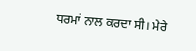ਧਰਮਾਂ ਨਾਲ ਕਰਦਾ ਸੀ। ਮੇਰੇ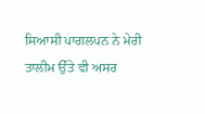ਸਿਆਸੀ ਪਾਗਲਪਨ ਨੇ ਮੇਰੀ ਤਾਲੀਮ ਉੱਤੇ ਵੀ ਅਸਰ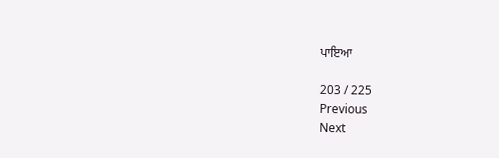ਪਾਇਆ

203 / 225
Previous
Next